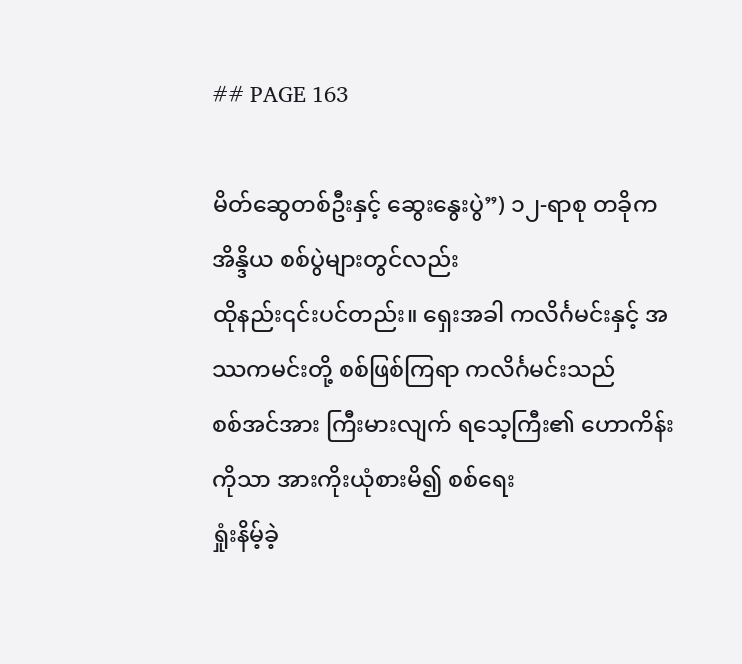## PAGE 163

မိတ်ဆွေတစ်ဦးနှင့် ဆွေးနွေးပွဲ”) ၁၂-ရာစု တခိုက အိန္ဒိယ စစ်ပွဲများတွင်လည်း
ထိုနည်း၎င်းပင်တည်း။ ရှေးအခါ ကလိင်္ဂမင်းနှင့် အဿကမင်းတို့ စစ်ဖြစ်ကြရာ ကလိင်္ဂမင်းသည်
စစ်အင်အား ကြီးမားလျက် ရသေ့ကြီး၏ ဟောကိန်းကိုသာ အားကိုးယုံစားမိ၍ စစ်ရေး
ရှုံးနိမ့်ခဲ့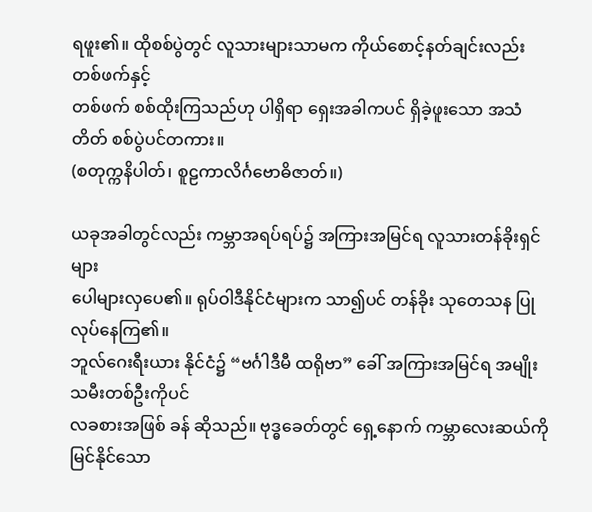ရဖူး၏။ ထိုစစ်ပွဲတွင် လူသားများသာမက ကိုယ်စောင့်နတ်ချင်းလည်း တစ်ဖက်နှင့်
တစ်ဖက် စစ်ထိုးကြသည်ဟု ပါရှိရာ ရှေးအခါကပင် ရှိခဲ့ဖူးသော အသံတိတ် စစ်ပွဲပင်တကား။
(စတုက္ကနိပါတ်၊ စူဠကာလိင်္ဂဗောဓိဇာတ်။)

ယခုအခါတွင်လည်း ကမ္ဘာအရပ်ရပ်၌ အကြားအမြင်ရ လူသားတန်ခိုးရှင်များ
ပေါများလှပေ၏။ ရုပ်ဝါဒီနိုင်ငံများက သာ၍ပင် တန်ခိုး သုတေသန ပြုလုပ်နေကြ၏။
ဘူလ်ဂေးရီးယား နိုင်ငံ၌ “ဗင်္ဂါဒီမီ ထရိုဗာ” ခေါ် အကြားအမြင်ရ အမျိုးသမီးတစ်ဦးကိုပင်
လခစားအဖြစ် ခန် ဆိုသည်။ ဗုဒ္ဓခေတ်တွင် ရှေ့နောက် ကမ္ဘာလေးဆယ်ကို
မြင်နိုင်သော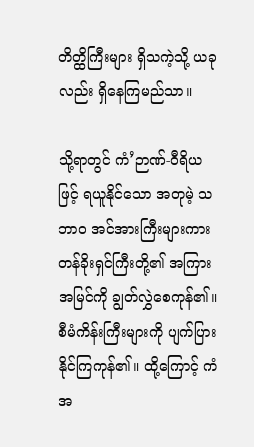တိတ္ထိကြီးများ ရှိသကဲ့သို့ ယခုလည်း ရှိနေကြမည်သာ။

သို့ရာတွင် ကံ’ဉာဏ်-ဝီရိယဖြင့် ရယူနိုင်သော အတုမဲ့ သဘာဝ အင်အားကြီးများကား
တန်ခိုးရှင်ကြီးတို့၏ အကြားအမြင်ကို ချွတ်လွှဲစေကုန်၏။ စီမံကိန်းကြီးများကို ပျက်ပြား
နိုင်ကြကုန်၏။ ထို့ကြောင့် ကံအ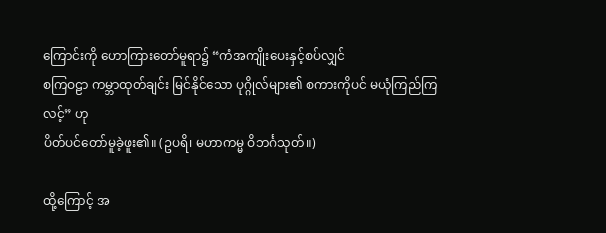ကြောင်းကို ဟောကြားတော်မူရာ၌ “ကံအကျိုးပေးနှင့်စပ်လျှင်
စကြဝဠာ ကမ္ဘာထုတ်ချင်း မြင်နိုင်သော ပုဂ္ဂိုလ်များ၏ စကားကိုပင် မယုံကြည်ကြလင့်” ဟု
ပိတ်ပင်တော်မူခဲ့ဖူး၏။ (ဥပရိ၊ မဟာကမ္မ ဝိဘင်္ဂသုတ်။)

ထို့ကြောင့် အ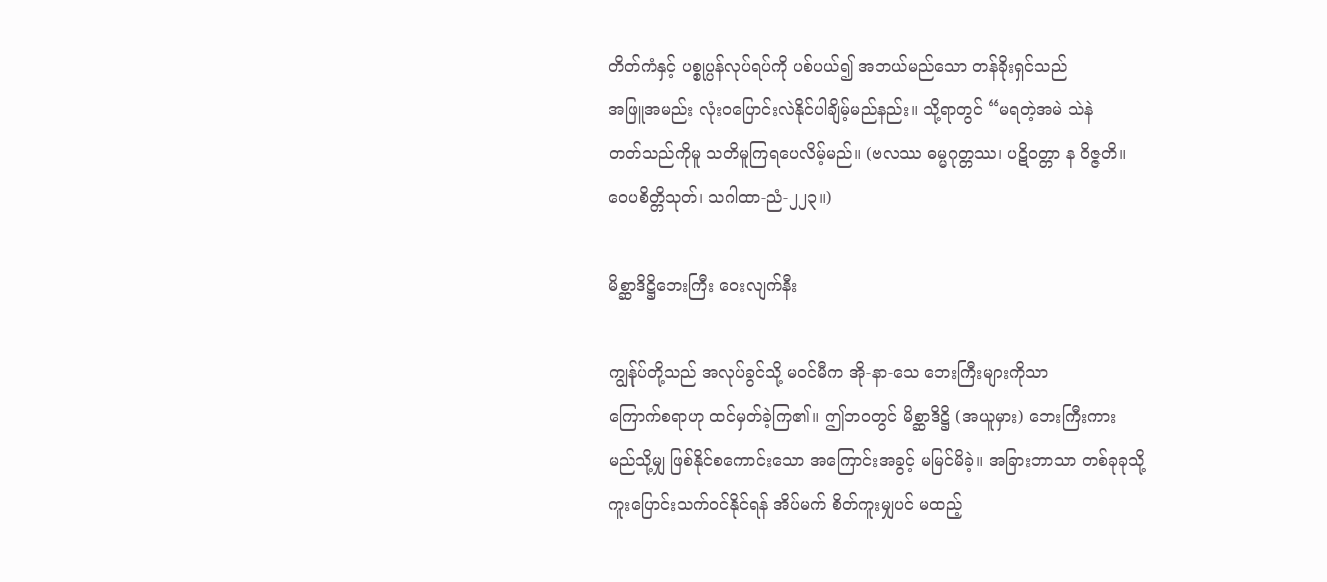တိတ်ကံနှင့် ပစ္စုပ္ပန်လုပ်ရပ်ကို ပစ်ပယ်၍ အဘယ်မည်သော တန်ခိုးရှင်သည်
အဖြူအမည်း လုံးဝပြောင်းလဲနိုင်ပါချိမ့်မည်နည်း။ သို့ရာတွင် “မရတဲ့အမဲ သဲနဲ
တတ်သည်ကိုမူ သတိမူကြရပေလိမ့်မည်။ (ဗလဿ ဓမ္မဂုတ္တဿ၊ ပဋိဝတ္တာ န ဝိဇ္ဇတိ။
ဝေပစိတ္တိသုတ်၊ သဂါထာ-ညံ-၂၂၃။)

မိစ္ဆာဒိဋ္ဌိဘေးကြီး ဝေးလျက်နီး

ကျွန်ုပ်တို့သည် အလုပ်ခွင်သို့ မဝင်မီက အို-နာ-သေ ဘေးကြီးများကိုသာ
ကြောက်စရာဟု ထင်မှတ်ခဲ့ကြ၏။ ဤဘဝတွင် မိစ္ဆာဒိဋ္ဌိ (အယူမှား) ဘေးကြီးကား
မည်သို့မျှ ဖြစ်နိုင်စကောင်းသော အကြောင်းအခွင့် မမြင်မိခဲ့။ အခြားဘာသာ တစ်ခုခုသို့
ကူးပြောင်းသက်ဝင်နိုင်ရန် အိပ်မက် စိတ်ကူးမျှပင် မထည့်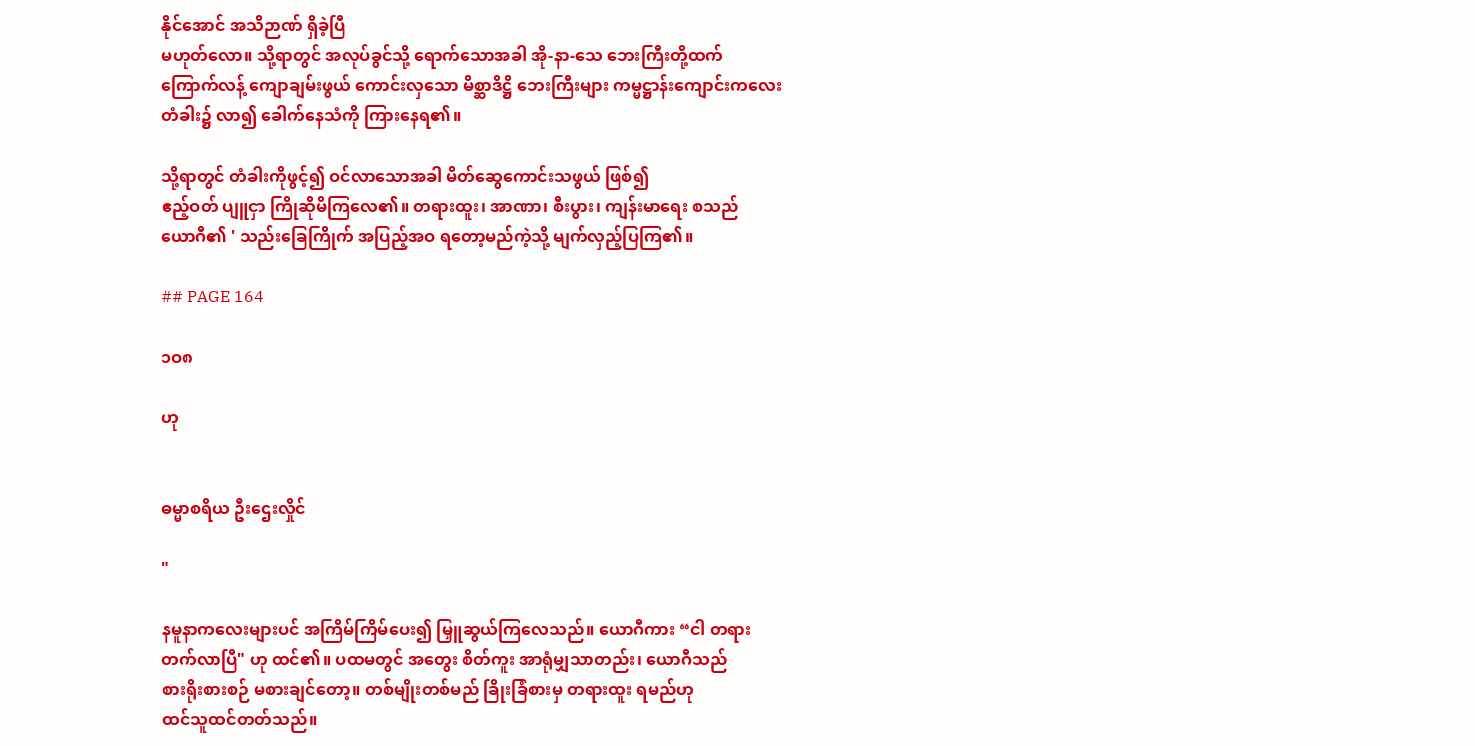နိုင်အောင် အသိဉာဏ် ရှိခဲ့ပြီ
မဟုတ်လော။ သို့ရာတွင် အလုပ်ခွင်သို့ ရောက်သောအခါ အို-နာ-သေ ဘေးကြီးတို့ထက်
ကြောက်လန့် ကျောချမ်းဖွယ် ကောင်းလှသော မိစ္ဆာဒိဋ္ဌိ ဘေးကြီးများ ကမ္မဋ္ဌာန်းကျောင်းကလေး
တံခါး၌ လာ၍ ခေါက်နေသံကို ကြားနေရ၏။

သို့ရာတွင် တံခါးကိုဖွင့်၍ ဝင်လာသောအခါ မိတ်ဆွေကောင်းသဖွယ် ဖြစ်၍
ဧည့်ဝတ် ပျူငှာ ကြိုဆိုမိကြလေ၏။ တရားထူး၊ အာဏာ၊ စီးပွား၊ ကျန်းမာရေး စသည်
ယောဂီ၏ ' သည်းခြေကြိုက် အပြည့်အဝ ရတော့မည်ကဲ့သို့ မျက်လှည့်ပြကြ၏။

## PAGE 164

၁ဝ၈

ဟု


ဓမ္မာစရိယ ဦးဌေးလှိုင်

"

နမူနာကလေးများပင် အကြိမ်ကြိမ်ပေး၍ မြှူဆွယ်ကြလေသည်။ ယောဂီကား “ငါ တရား
တက်လာပြီ" ဟု ထင်၏။ ပထမတွင် အတွေး စိတ်ကူး အာရုံမျှသာတည်း၊ ယောဂီသည်
စားရိုးစားစဉ် မစားချင်တော့။ တစ်မျိုးတစ်မည် ခြိုးခြံစားမှ တရားထူး ရမည်ဟု
ထင်သူထင်တတ်သည်။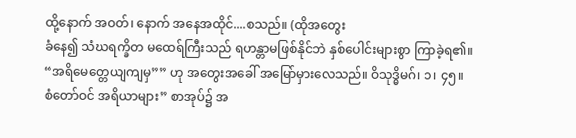ထို့နောက် အဝတ်၊ နောက် အနေအထိုင်....စသည်။ (ထိုအတွေး
ခံနေ၍ သံဃရက္ခိတ မထေရ်ကြီးသည် ရဟန္တာမဖြစ်နိုင်ဘဲ နှစ်ပေါင်းများစွာ ကြာခဲ့ရ၏။
“အရိမေတ္တေယျကျမှ”” ဟု အတွေးအခေါ် အမြော်မှားလေသည်။ ဝိသုဒ္ဓိမဂ်၊ ၁၊ ၄၅။
စံတော်ဝင် အရိယာများ” စာအုပ်၌ အ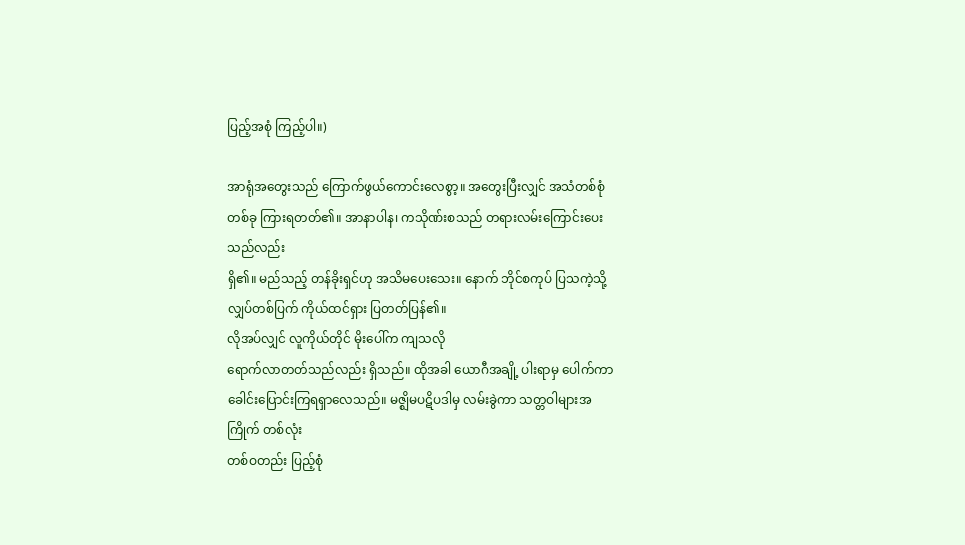ပြည့်အစုံ ကြည့်ပါ။)

အာရုံအတွေးသည် ကြောက်ဖွယ်ကောင်းလေစွာ့။ အတွေးပြီးလျှင် အသံတစ်စုံ
တစ်ခု ကြားရတတ်၏။ အာနာပါန၊ ကသိုဏ်းစသည် တရားလမ်းကြောင်းပေးသည်လည်း
ရှိ၏။ မည်သည့် တန်ခိုးရှင်ဟု အသိမပေးသေး။ နောက် ဘိုင်စကုပ် ပြသကဲ့သို့
လျှပ်တစ်ပြက် ကိုယ်ထင်ရှား ပြတတ်ပြန်၏။
လိုအပ်လျှင် လူကိုယ်တိုင် မိုးပေါ်က ကျသလို
ရောက်လာတတ်သည်လည်း ရှိသည်။ ထိုအခါ ယောဂီအချို့ ပါးရာမှ ပေါက်ကာ
ခေါင်းပြောင်းကြရရှာလေသည်။ မဇ္ဈိမပဋိပဒါမှ လမ်းခွဲကာ သတ္တဝါများအကြိုက် တစ်လုံး
တစ်ဝတည်း ပြည့်စုံ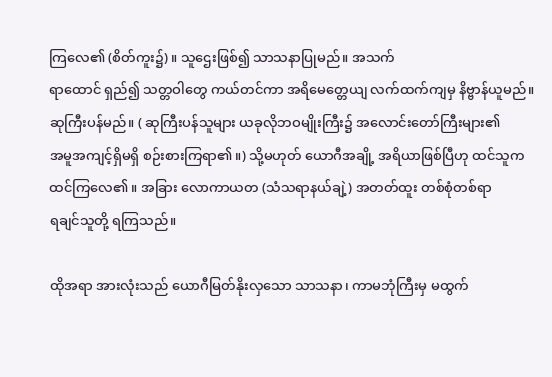ကြလေ၏ (စိတ်ကူး၌)။ သူဌေးဖြစ်၍ သာသနာပြုမည်။ အသက်
ရာထောင် ရှည်၍ သတ္တဝါတွေ ကယ်တင်ကာ အရိမေတ္တေယျ လက်ထက်ကျမှ နိဗ္ဗာန်ယူမည်။
ဆုကြီးပန်မည်။ ( ဆုကြီးပန်သူများ ယခုလိုဘဝမျိုးကြီး၌ အလောင်းတော်ကြီးများ၏
အမူအကျင့်ရှိမရှိ စဉ်းစားကြရာ၏။) သို့မဟုတ် ယောဂီအချို့ အရိယာဖြစ်ပြီဟု ထင်သူက
ထင်ကြလေ၏။ အခြား လောကာယတ (သံသရာနယ်ချဲ့) အတတ်ထူး တစ်စုံတစ်ရာ
ရချင်သူတို့ ရကြသည်။

ထိုအရာ အားလုံးသည် ယောဂီမြတ်နိုးလှသော သာသနာ၊ ကာမဘုံကြီးမှ မထွက်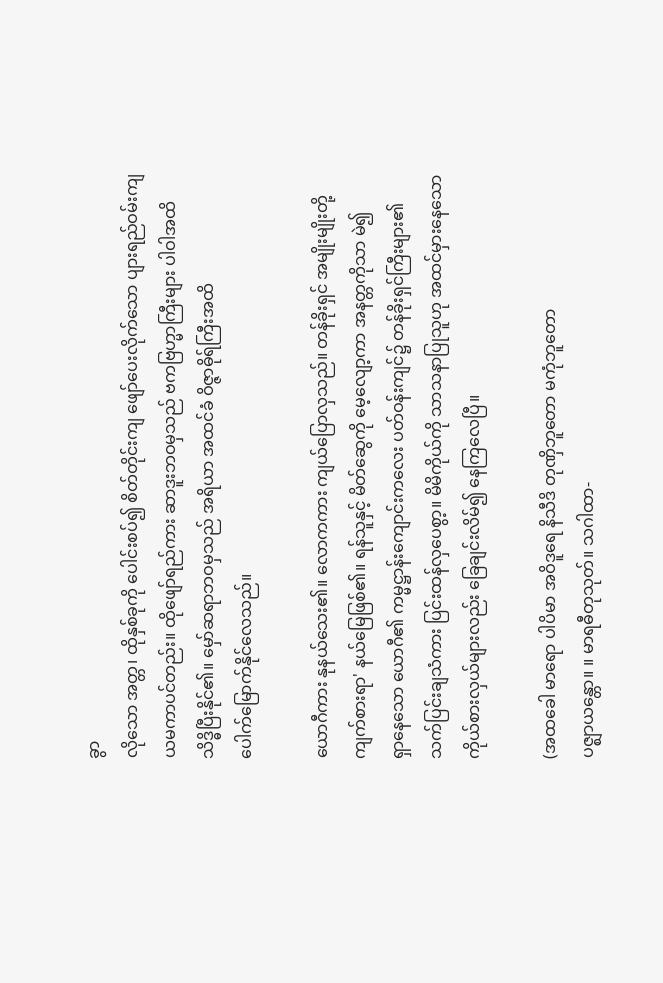ခွာ
လိုသော အတ္တ၊ ထိုနှစ်ခုကို ပေါင်းစပ်၍ စိတ်တိုင်းကျ ဖျော်ပေးလိုက်သော ပျားရည်ဝမ်းကျ
ယမကာပင်တည်း။ ထိုဖျော်ရည်ကား ဆာဒူးဘဝမှသည် ဗကဗြဟ္မာကြီးများ ပါဝါအထိ
သိဒ္ဓိပြီးနိုင်၏။ မှော်ဆရာဘဝမှသည် အရိယာ အထင်ခံ ဝိဇ္ဇာဓိုရ်ကြီးအထိ
ပေါက်မြောက်နိုင်လေသည်။

ယောဂီကား နုနယ်သေး၏။ လောကကား ကျယ်ပြောလှသည်။ တန်ခိုးရှင် အမျိုးမျိုးတို့
ကျက်စားရာ' နယ်မြေဖြစ်၏။ ရန်သူနှင့် မိတ်ဆွေကို မေ့လျော့ကာ အနတ္တကိုသာ မဲ၍
ရှာနေသော ယောဂီ၏ ကမ္မဋ္ဌာန်းကျောင်းကလေး ပတ်ဝန်းကျင်၌ တန်ခိုးရှင်ကြီးများ၏
သက်ပြင်းချသံကား ပြင်းထန်လှပေစွာ့။ မိမိကိုယ်ကို သာသနာပြုသူဟု အထင်မှားနေသော
ကိုယ်စားလှယ်များလည်း ခြေချင်းလိမ်၍ နေကြလေပြီ။

(အထခေါ မာရော ပါပိမာ အဝိဒူရေ နိသီဒိ တုဏှိဘူတော မကုံဘူတော
ပဇ္ဈာယန္တော။ ။ မာရဓီတုသုတ်။ သဂါထာ-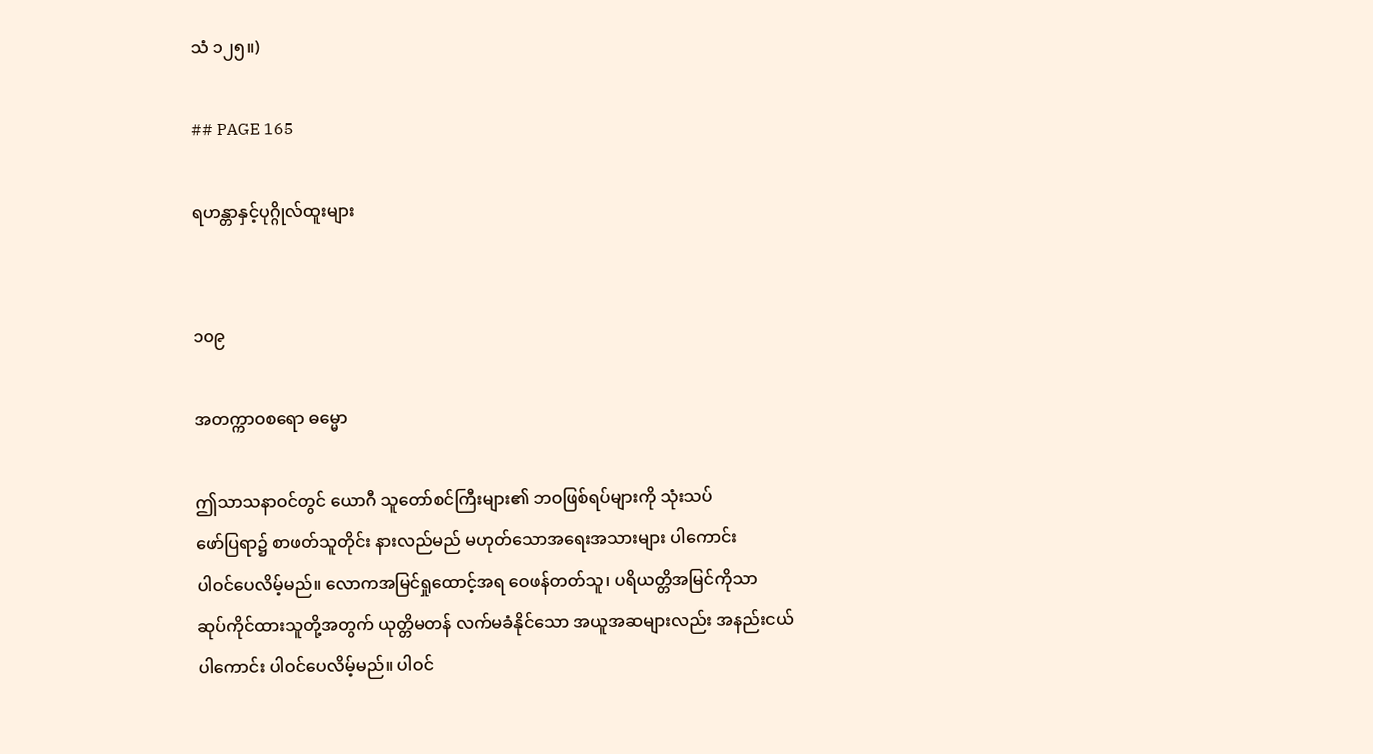သံ ၁၂၅။)

## PAGE 165

ရဟန္တာနှင့်ပုဂ္ဂိုလ်ထူးများ


၁၀၉

အတက္ကာဝစရော ဓမ္မော

ဤသာသနာဝင်တွင် ယောဂီ သူတော်စင်ကြီးများ၏ ဘဝဖြစ်ရပ်များကို သုံးသပ်
ဖော်ပြရာ၌ စာဖတ်သူတိုင်း နားလည်မည် မဟုတ်သောအရေးအသားများ ပါကောင်း
ပါဝင်ပေလိမ့်မည်။ လောကအမြင်ရှုထောင့်အရ ဝေဖန်တတ်သူ၊ ပရိယတ္တိအမြင်ကိုသာ
ဆုပ်ကိုင်ထားသူတို့အတွက် ယုတ္တိမတန် လက်မခံနိုင်သော အယူအဆများလည်း အနည်းငယ်
ပါကောင်း ပါဝင်ပေလိမ့်မည်။ ပါဝင်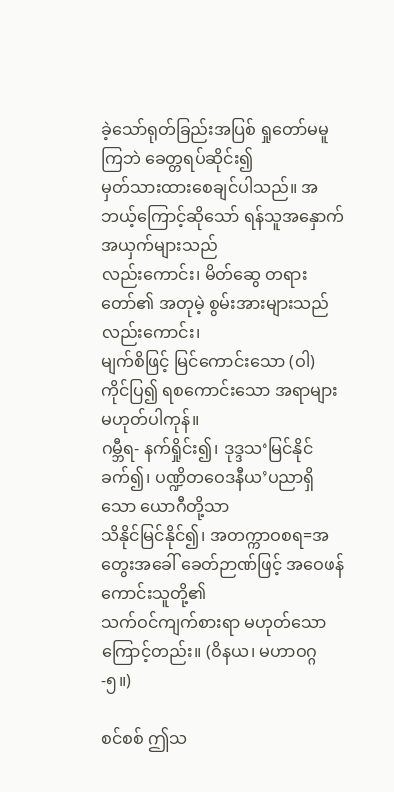ခဲ့သော်ရုတ်ခြည်းအပြစ် ရှုတော်မမူကြဘဲ ခေတ္တရပ်ဆိုင်း၍
မှတ်သားထားစေချင်ပါသည်။ အဘယ့်ကြောင့်ဆိုသော် ရန်သူအနှောက်အယှက်များသည်
လည်းကောင်း၊ မိတ်ဆွေ တရားတော်၏ အတုမဲ့ စွမ်းအားများသည် လည်းကောင်း၊
မျက်စိဖြင့် မြင်ကောင်းသော (ဝါ) ကိုင်ပြ၍ ရစကောင်းသော အရာများ မဟုတ်ပါကုန်။
ဂမ္ဘီရ- နက်ရှိုင်း၍၊ ဒုဒ္ဒသ‘မြင်နိုင်ခက်၍၊ ပဏ္ဍိတဝေဒနီယ’ပညာရှိသော ယောဂီတို့သာ
သိနိုင်မြင်နိုင်၍၊ အတက္ကာဝစရ=အတွေးအခေါ် ခေတ်ဉာဏ်ဖြင့် အဝေဖန်ကောင်းသူတို့၏
သက်ဝင်ကျက်စားရာ မဟုတ်သောကြောင့်တည်း။ (ဝိနယ၊ မဟာဝဂ္ဂ-၅။)

စင်စစ် ဤသ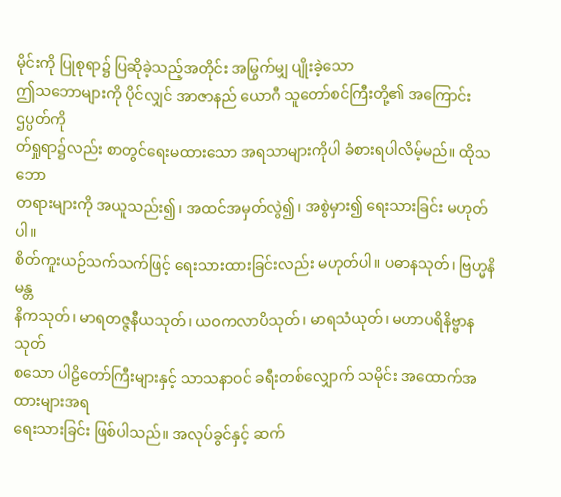မိုင်းကို ပြုစုရာ၌ ပြဆိုခဲ့သည့်အတိုင်း အမြွက်မျှ ပျိုးခဲ့သော
ဤသဘောများကို ပိုင်လျှင် အာဇာနည် ယောဂီ သူတော်စင်ကြီးတို့၏ အကြောင်း ဌပ္ပတ်ကို
တ်ရှုရာ၌လည်း စာတွင်ရေးမထားသော အရသာများကိုပါ ခံစားရပါလိမ့်မည်။ ထိုသဘော
တရားများကို အယူသည်း၍၊ အထင်အမှတ်လွဲ၍၊ အစွဲမှား၍ ရေးသားခြင်း မဟုတ်ပါ။
စိတ်ကူးယဉ်သက်သက်ဖြင့် ရေးသားထားခြင်းလည်း မဟုတ်ပါ။ ပဓာနသုတ်၊ ဗြဟ္မနိမန္တ
နိကသုတ်၊ မာရတဇ္ဇနီယသုတ်၊ ယဝကလာပိသုတ်၊ မာရသံယုတ်၊ မဟာပရိနိဗ္ဗာနသုတ်
စသော ပါဠိတော်ကြီးများနှင့် သာသနာဝင် ခရီးတစ်လျှောက် သမိုင်း အထောက်အထားများအရ
ရေးသားခြင်း ဖြစ်ပါသည်။ အလုပ်ခွင်နှင့် ဆက်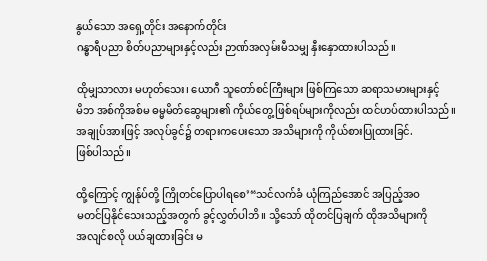နွယ်သော အရှေ့တိုင်း အနောက်တိုင်း
ဂန္ဓာရီပညာ စိတ်ပညာများနှင့်လည်း ဉာဏ်အလှမ်းမီသမျှ နှီးနှောထားပါသည်။

ထိုမျှသာလား မဟုတ်သေး၊ ယောဂီ သူတော်စင်ကြီးများ ဖြစ်ကြသော ဆရာသမားများနှင့်
မိဘ အစ်ကိုအစ်မ ဓမ္မမိတ်ဆွေများ၏ ကိုယ်တွေ့ ဖြစ်ရပ်များကိုလည်း ထင်ဟပ်ထားပါသည်။
အချုပ်အားဖြင့် အလုပ်ခွင်၌ တရားကပေးသော အသိများကို ကိုယ်စားပြုထားခြင်.
ဖြစ်ပါသည်။

ထို့ကြောင့် ကျွန်ုပ်တို့ ကြိုတင်ပြောပါရစေ’“သင်လက်ခံ ယုံကြည်အောင် အပြည့်အဝ
မတင်ပြနိုင်သေးသည့်အတွက် ခွင့်လွှတ်ပါဘိ။ သို့သော် ထိုတင်ပြချက် ထိုအသိများကို
အလျင်စလို ပယ်ချထားခြင်း မ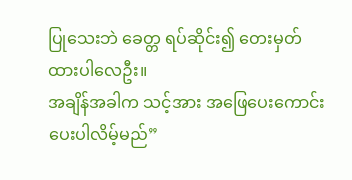ပြုသေးဘဲ ခေတ္တ ရပ်ဆိုင်း၍ တေးမှတ်ထားပါလေဦး။
အချိန်အခါက သင့်အား အဖြေပေးကောင်း ပေးပါလိမ့်မည်”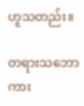ဟူသတည်း။

တရားသဘောကား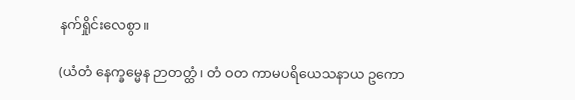နက်ရှိုင်းလေစွာ။

(ယံတံ နေက္ခမ္မေန ဉာတတ္ထံ၊ တံ ဝတ ကာမပရိယေသနာယ ဥကော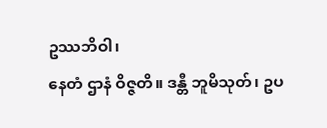ဥဿဘိဝါ၊
နေတံ ဌာနံ ဝိဇ္ဇတိ။ ဒန္တီ ဘူမိသုတ်၊ ဥပ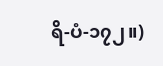ရိ-ပံ-၁၇၂။)